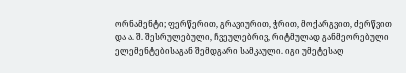ორნამენტი; ფერწერით, გრავიურით, ჭრით, მოქარგვით, ძერწვით და ა. შ. შესრულებული, ჩვეულებრივ, რიტმულად განმეორებული ელემენტებისაგან შემდგარი სამკაული. იგი უმეტესაღ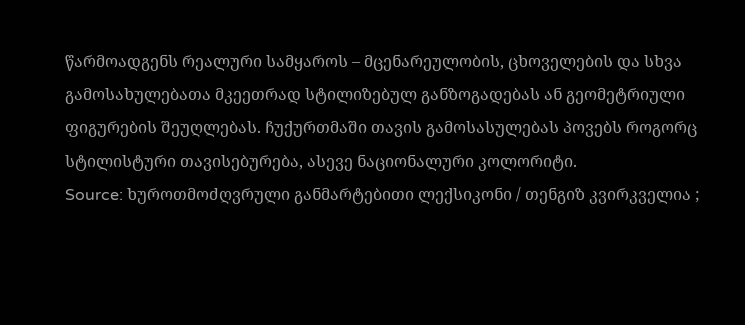წარმოადგენს რეალური სამყაროს – მცენარეულობის, ცხოველების და სხვა გამოსახულებათა მკეეთრად სტილიზებულ განზოგადებას ან გეომეტრიული ფიგურების შეუღლებას. ჩუქურთმაში თავის გამოსასულებას პოვებს როგორც სტილისტური თავისებურება, ასევე ნაციონალური კოლორიტი.
Source: ხუროთმოძღვრული განმარტებითი ლექსიკონი / თენგიზ კვირკველია ;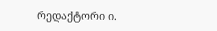რედაქტორი ი.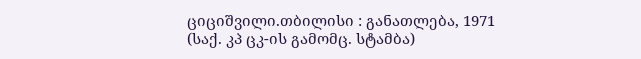ციციშვილი.თბილისი : განათლება, 1971 (საქ. კპ ცკ-ის გამომც. სტამბა)